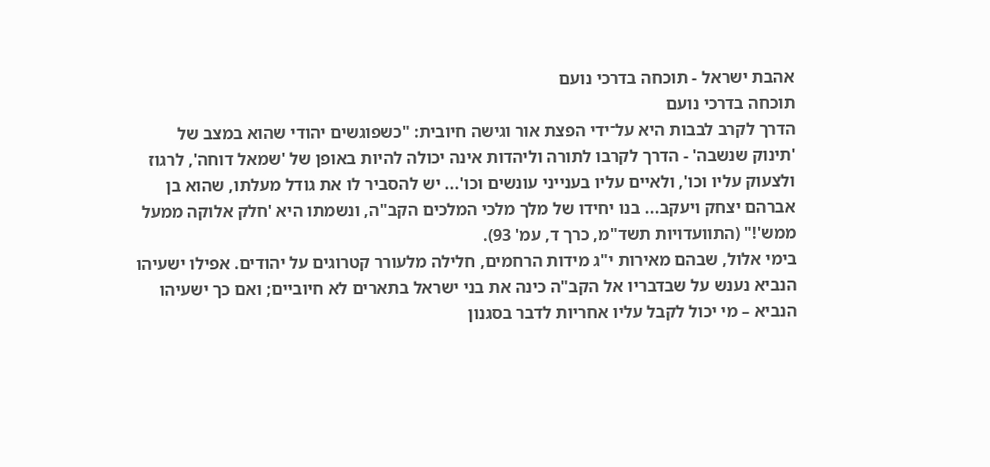אהבת ישראל - תוכחה בדרכי נועם
תוכחה בדרכי נועם
הדרך לקרב לבבות היא על־ידי הפצת אור וגישה חיובית: "כשפוגשים יהודי שהוא במצב של 'תינוק שנשבה' - הדרך לקרבו לתורה וליהדות אינה יכולה להיות באופן של 'שמאל דוחה', לרגוז ולצעוק עליו וכו', ולאיים עליו בענייני עונשים וכו'... יש להסביר לו את גודל מעלתו, שהוא בן אברהם יצחק ויעקב... בנו יחידו של מלך מלכי המלכים הקב"ה, ונשמתו היא 'חלק אלוקה ממעל ממש'!" (התוועדויות תשד"מ, כרך ד, עמ' 93).
בימי אלול, שבהם מאירות י"ג מידות הרחמים, חלילה מלעורר קטרוגים על יהודים. אפילו ישעיהו הנביא נענש על שבדבריו אל הקב"ה כינה את בני ישראל בתארים לא חיוביים; ואם כך ישעיהו הנביא – מי יכול לקבל עליו אחריות לדבר בסגנון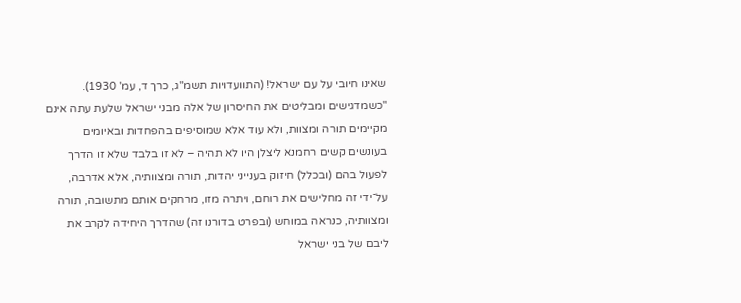שאינו חיובי על עם ישראל! (התוועדויות תשמ"ג, כרך ד, עמ' 1930).
"כשמדגישים ומבליטים את החיסרון של אלה מבני ישראל שלעת עתה אינם מקיימים תורה ומצוות, ולא עוד אלא שמוסיפים בהפחדות ובאיומים בעונשים קשים רחמנא ליצלן היו לא תהיה – לא זו בלבד שלא זו הדרך לפעול בהם (ובכלל) חיזוק בענייני יהדות, תורה ומצוותיה, אלא אדרבה, על־ידי זה מחלישים את רוחם, ויתרה מזו, מרחקים אותם מתשובה, תורה ומצוותיה, כנראה במוחש (ובפרט בדורנו זה) שהדרך היחידה לקרב את ליבם של בני ישראל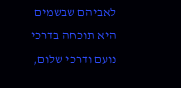לאביהם שבשמים היא תוכחה בדרכי נועם ודרכי שלום,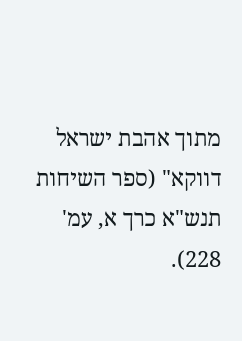מתוך אהבת ישראל דווקא" (ספר השיחות תנש"א כרך א, עמ' 228).